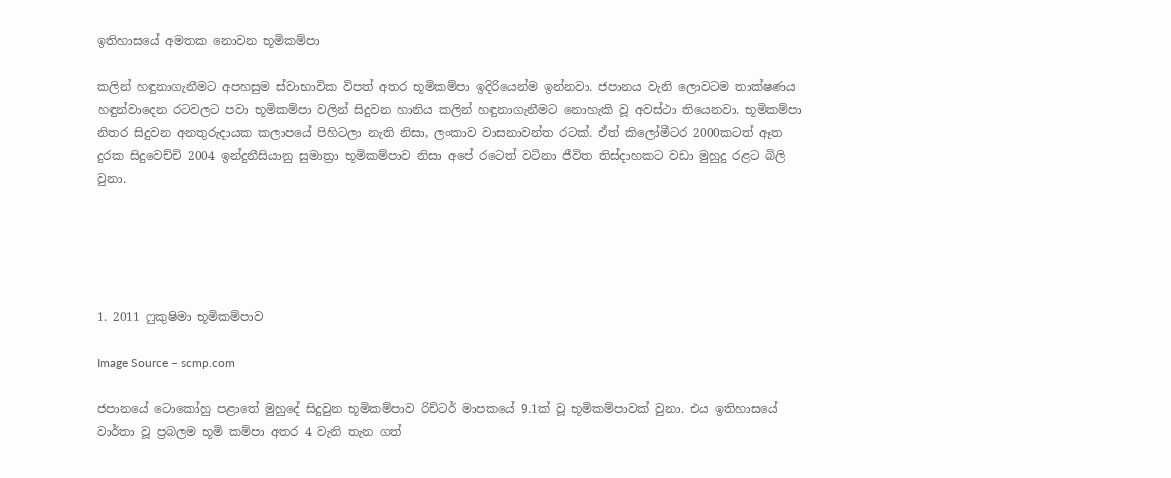ඉතිහාසයේ අමතක නොවන භූමිකම්පා

කලින් හඳුනාගැනීමට අපහසුම ස්වාභාවික විපත් අතර භූමිකම්පා ඉදිරියෙන්ම ඉන්නවා. ජපානය වැනි ලොවටම තාක්ෂණය හඳුන්වාදෙන රටවලට පවා භූමිකම්පා වලින් සිදුවන හානිය කලින් හඳුනාගැනීමට නොහැකි වූ අවස්ථා තියෙනවා. භූමිකම්පා නිතර සිදුවන අනතුරුදායක කලාපයේ පිහිටලා නැති නිසා, ලංකාව වාසනාවන්ත රටක්. ඒත් කිලෝමීටර 2000කටත් ඈත දුරක සිදුවෙච්චි 2004 ඉන්දුනීසියානු සුමාත්‍රා භූමිකම්පාව නිසා අපේ රටෙත් වටිනා ජීවිත තිස්දාහකට වඩා මුහුදු රළට බිලි වුනා.





1. 2011 ෆුකුෂිමා භූමිකම්පාව

Image Source – scmp.com

ජපානයේ ටොකෝහු පළාතේ මුහුදේ සිදුවුන භූමිකම්පාව රිච්ටර් මාපකයේ 9.1ක් වූ භූමිකම්පාවක් වුනා. එය ඉතිහාසයේ වාර්තා වූ ප්‍රබලම භූමි කම්පා අතර 4 වැනි තැන ගත්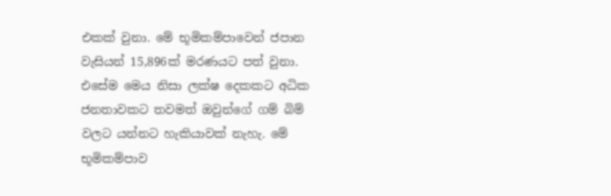එකක් වුනා. මේ භූමිකම්පාවෙන් ජපාන වැසියන් 15,896ක් මරණයට පත් වුනා. එසේම මෙය නිසා ලක්ෂ දෙකකට අධික ජනතාවකට තවමත් ඔවුන්ගේ ගම් බිම් වලට යන්නට හැකියාවක් නැහැ. මේ භූමිකම්පාව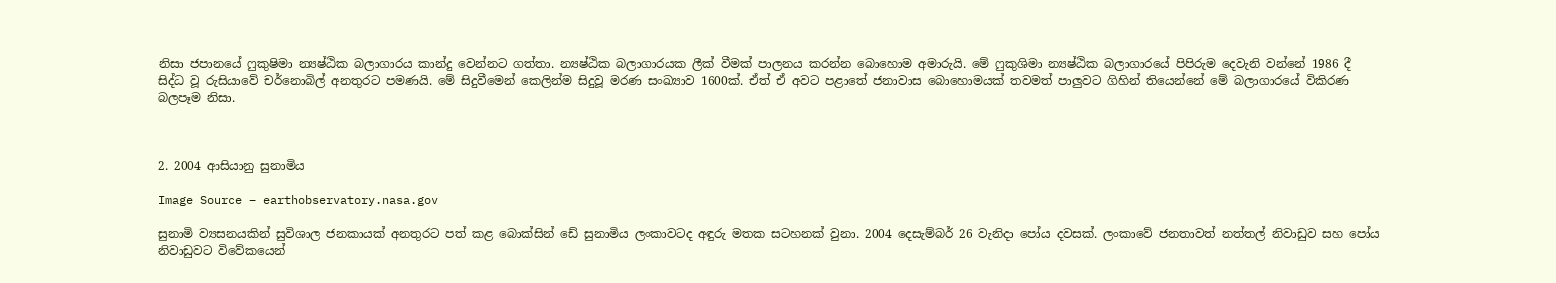නිසා ජපානයේ ෆුකුෂිමා න්‍යෂ්ඨික බලාගාරය කාන්දු වෙන්නට ගත්තා. න්‍යෂ්ඨික බලාගාරයක ලීක් වීමක් පාලනය කරන්න බොහොම අමාරුයි. මේ ෆුකුශිමා න්‍යෂ්ඨික බලාගාරයේ පිපිරුම දෙවැනි වන්නේ 1986 දී සිද්ධ වූ රුසියාවේ චර්නොබිල් අනතුරට පමණයි. මේ සිදුවීමෙන් කෙලින්ම සිදුවූ මරණ සංඛ්‍යාව 1600ක්. ඒත් ඒ අවට පළාතේ ජනාවාස බොහොමයක් තවමත් පාලුවට ගිහින් තියෙන්නේ මේ බලාගාරයේ විකිරණ බලපෑම නිසා.



2. 2004 ආසියානු සුනාමිය

Image Source – earthobservatory.nasa.gov

සුනාමි ව්‍යසනයකින් සුවිශාල ජනකායක් අනතුරට පත් කළ බොක්සින් ඩේ සුනාමිය ලංකාවටද අඳුරු මතක සටහනක් වුනා. 2004 දෙසැම්බර් 26 වැනිදා පෝය දවසක්. ලංකාවේ ජනතාවත් නත්තල් නිවාඩුව සහ පෝය නිවාඩුවට විවේකයෙන්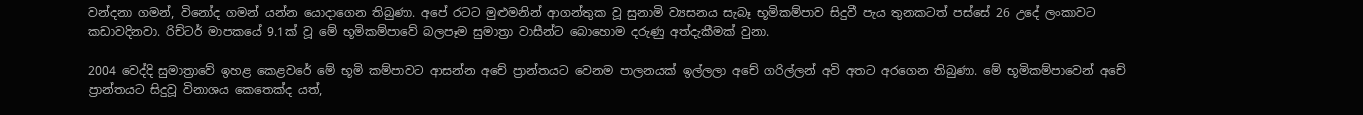වන්දනා ගමන්, විනෝද ගමන් යන්න යොදාගෙන තිබුණා. අපේ රටට මුළුමනින් ආගන්තුක වූ සුනාමි ව්‍යසනය සැබෑ භූමිකම්පාව සිදුවී පැය තුනකටත් පස්සේ 26 උදේ ලංකාවට කඩාවදිනවා. රිච්ටර් මාපකයේ 9.1ක් වූ මේ භූමිකම්පාවේ බලපෑම සුමාත්‍රා වාසීන්ට බොහොම දරුණු අත්දැකීමක් වුනා.

2004 වෙද්දි සුමාත්‍රාවේ ඉහළ කෙළවරේ මේ භූමි කම්පාවට ආසන්න අචේ ප්‍රාන්තයට වෙනම පාලනයක් ඉල්ලලා අචේ ගරිල්ලන් අවි අතට අරගෙන තිබුණා. මේ භූමිකම්පාවෙන් අචේ ප්‍රාන්තයට සිදුවූ විනාශය කෙතෙක්ද යත්,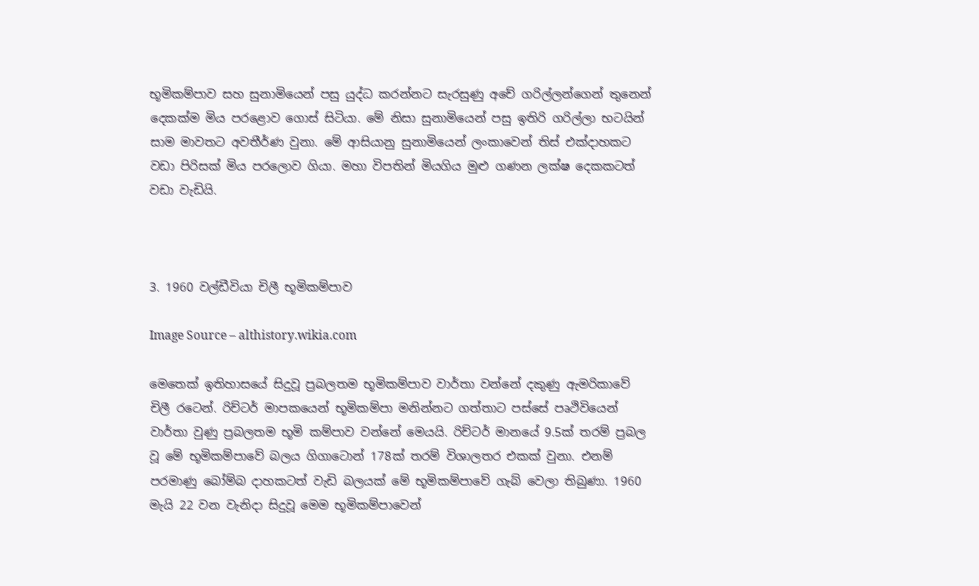භූමිකම්පාව සහ සුනාමියෙන් පසු යුද්ධ කරන්නට සැරසුණු අචේ ගරිල්ලන්ගෙන් තුනෙන් දෙකක්ම මිය පරළොව ගොස් සිටියා. මේ නිසා සුනාමියෙන් පසු ඉතිරි ගරිල්ලා භටයින් සාම මාවතට අවතීර්ණ වුනා. මේ ආසියානු සුනාමියෙන් ලංකාවෙන් තිස් එක්දාහකට වඩා පිරිසක් මිය පරලොව ගියා. මහා විපතින් මියගිය මුළු ගණන ලක්ෂ දෙකකටත් වඩා වැඩියි.



3. 1960 වල්ඩීවියා චිලී භූමිකම්පාව

Image Source – althistory.wikia.com

මෙතෙක් ඉතිහාසයේ සිදුවූ ප්‍රබලතම භූමිකම්පාව වාර්තා වන්නේ දකුණු ඇමරිකාවේ චිලී රටෙන්. රිච්ටර් මාපකයෙන් භූමිකම්පා මනින්නට ගත්තාට පස්සේ පෘථිවියෙන් වාර්තා වුණු ප්‍රබලතම භූමි කම්පාව වන්නේ මෙයයි. රිච්ටර් මානයේ 9.5ක් තරම් ප්‍රබල වූ මේ භූමිකම්පාවේ බලය ගිගාටොන් 178ක් තරම් විශාලතර එකක් වුනා. එනම් පරමාණු බෝම්බ දාහකටත් වැඩි බලයක් මේ භූමිකම්පාවේ ගැබ් වෙලා තිබුණා. 1960 මැයි 22 වන වැනිදා සිදුවූ මෙම භූමිකම්පාවෙන්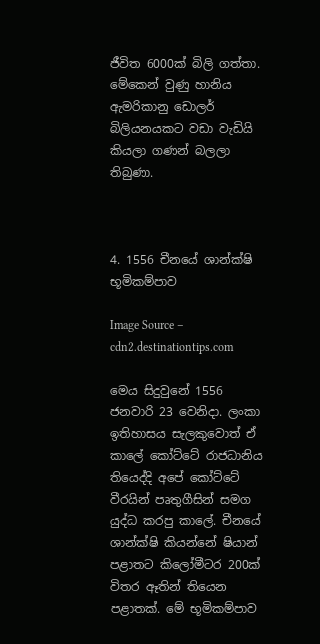ජීවිත 6000ක් බිලි ගත්තා. මේකෙන් වුණු හානිය ඇමරිකානු ඩොලර් බිලියනයකට වඩා වැඩියි කියලා ගණන් බලලා තිබුණා.



4. 1556 චීනයේ ශාන්ක්ෂි භූමිකම්පාව

Image Source – cdn2.destinationtips.com

මෙය සිදුවුනේ 1556 ජනවාරි 23 වෙනිදා. ලංකා ඉතිහාසය සැලකුවොත් ඒ කාලේ කෝට්ටේ රාජධානිය තියෙද්දි අපේ කෝට්ටේ වීරයින් පෘතුගීසින් සමග යුද්ධ කරපු කාලේ. චීනයේ ශාන්ක්ෂි කියන්නේ ෂියාන් පළාතට කිලෝමීටර 200ක් විතර ඈතින් තියෙන පළාතක්. මේ භූමිකම්පාව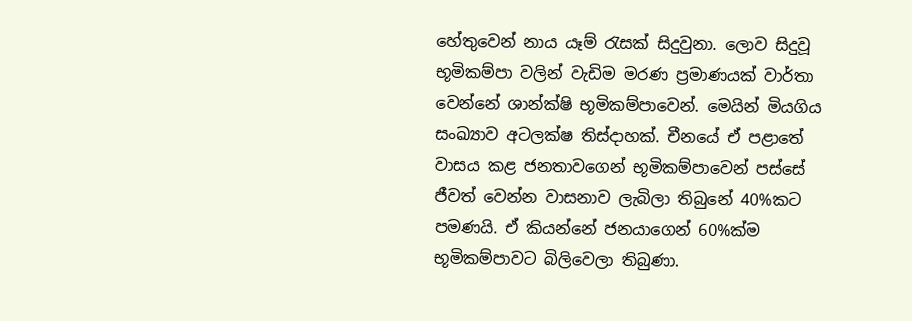හේතුවෙන් නාය යෑම් රැසක් සිදුවුනා. ලොව සිදුවූ භූමිකම්පා වලින් වැඩිම මරණ ප්‍රමාණයක් වාර්තා වෙන්නේ ශාන්ක්ෂි භූමිකම්පාවෙන්. මෙයින් මියගිය සංඛ්‍යාව අටලක්ෂ තිස්දාහක්. චීනයේ ඒ පළාතේ වාසය කළ ජනතාවගෙන් භූමිකම්පාවෙන් පස්සේ ජීවත් වෙන්න වාසනාව ලැබිලා තිබුනේ 40%කට පමණයි. ඒ කියන්නේ ජනයාගෙන් 60%ක්ම භූමිකම්පාවට බිලිවෙලා තිබුණා.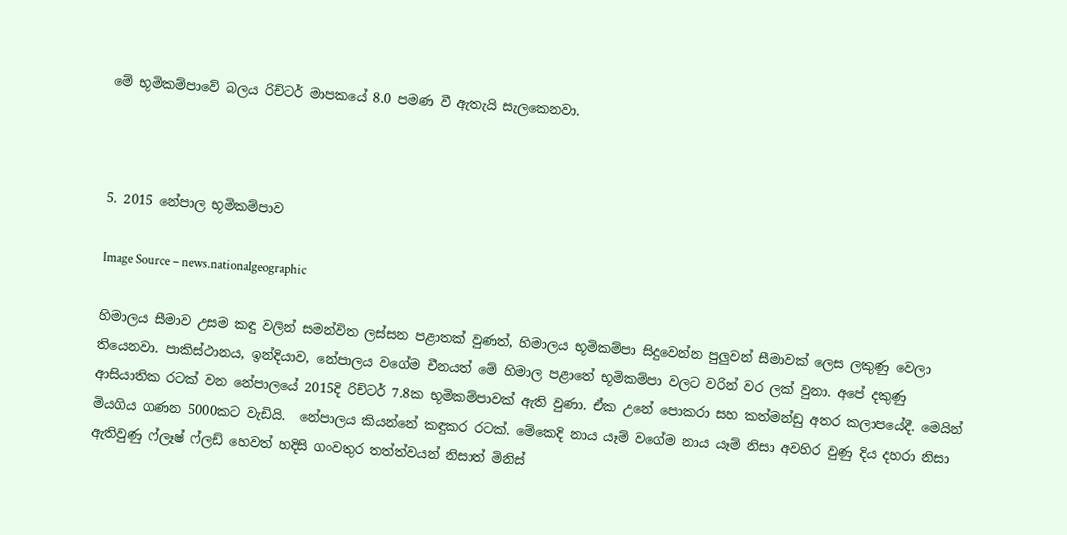මේ භූමිකම්පාවේ බලය රිච්ටර් මාපකයේ 8.0 පමණ වී ඇතැයි සැලකෙනවා.



5. 2015 නේපාල භූමිකම්පාව

Image Source – news.nationalgeographic

හිමාලය සීමාව උසම කඳු වලින් සමන්විත ලස්සන පළාතක් වුණත්, හිමාලය භූමිකම්පා සිදුවෙන්න පුලුවන් සීමාවක් ලෙස ලකුණු වෙලා තියෙනවා. පාකිස්ථානය, ඉන්දියාව, නේපාලය වගේම චීනයත් මේ හිමාල පළාතේ භූමිකම්පා වලට වරින් වර ලක් වුනා. අපේ දකුණු ආසියාතික රටක් වන නේපාලයේ 2015දි රිච්ටර් 7.8ක භූමිකම්පාවක් ඇති වුණා. ඒක උනේ පොකරා සහ කත්මන්ඩු අතර කලාපයේදී. මෙයින් මියගිය ගණන 5000කට වැඩියි.  නේපාලය කියන්නේ කඳුකර රටක්. මේකෙදි නාය යෑම් වගේම නාය යෑම් නිසා අවහිර වුණු දිය දහරා නිසා ඇතිවුණු ෆ්ලෑෂ් ෆ්ලඩ් හෙවත් හදිසි ගංවතුර තත්ත්වයන් නිසාත් මිනිස්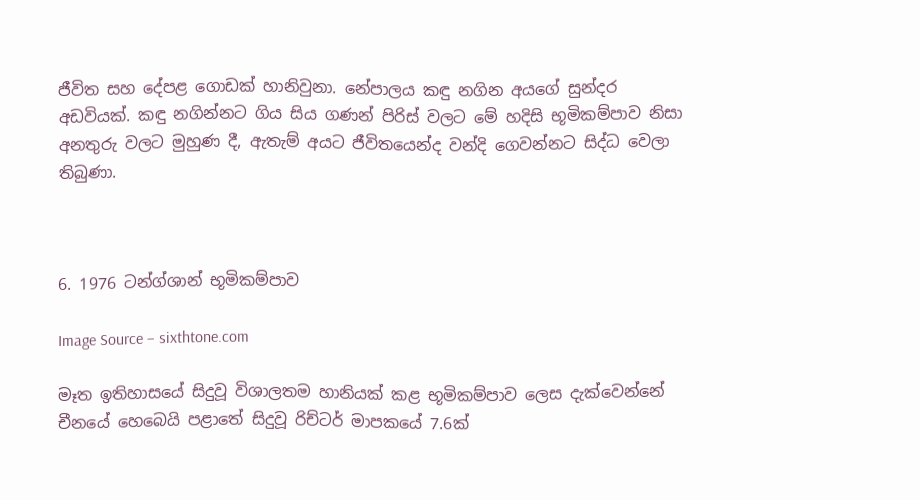ජීවිත සහ දේපළ ගොඩක් හානිවුනා. නේපාලය කඳු නගින අයගේ සුන්දර අඩවියක්. කඳු නගින්නට ගිය සිය ගණන් පිරිස් වලට මේ හදිසි භූමිකම්පාව නිසා අනතුරු වලට මුහුණ දී, ඇතැම් අයට ජීවිතයෙන්ද වන්දි ගෙවන්නට සිද්ධ වෙලා තිබුණා.



6. 1976 ටන්ග්ශාන් භූමිකම්පාව

Image Source – sixthtone.com

මෑත ඉතිහාසයේ සිදුවූ විශාලතම හානියක් කළ භූමිකම්පාව ලෙස දැක්වෙන්නේ චීනයේ හෙබෙයි පළාතේ සිදුවූ රිච්ටර් මාපකයේ 7.6ක්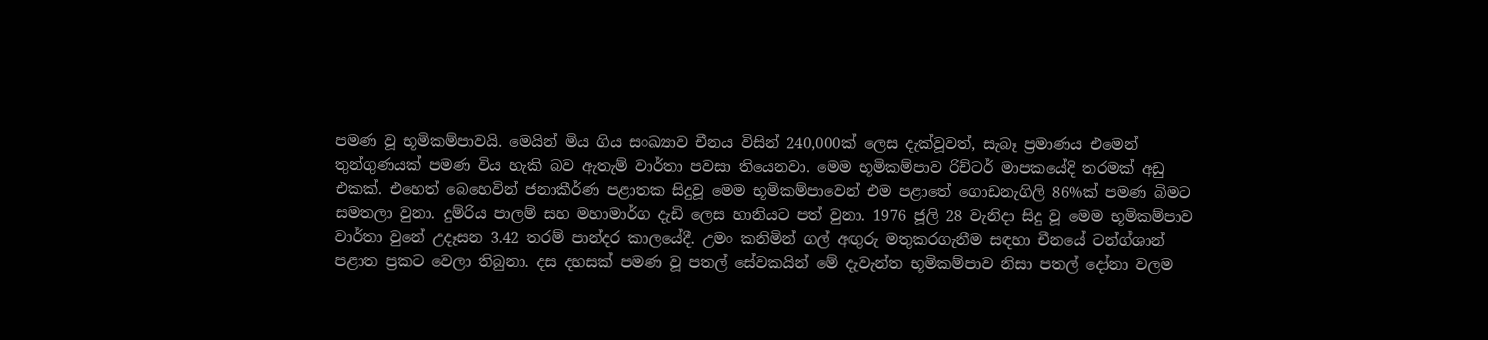පමණ වූ භූමිකම්පාවයි. මෙයින් මිය ගිය සංඛ්‍යාව චීනය විසින් 240,000ක් ලෙස දැක්වූවත්, සැබෑ ප්‍රමාණය එමෙන් තුන්ගුණයක් පමණ විය හැකි බව ඇතැම් වාර්තා පවසා තියෙනවා. මෙම භූමිකම්පාව රිච්ටර් මාපකයේදි තරමක් අඩු එකක්. එහෙත් බෙහෙවින් ජනාකීර්ණ පළාතක සිදුවූ මෙම භූමිකම්පාවෙන් එම පළාතේ ගොඩනැගිලි 86%ක් පමණ බිමට සමතලා වුනා. දුම්රිය පාලම් සහ මහාමාර්ග දැඩි ලෙස හානියට පත් වුනා. 1976 ජූලි 28 වැනිදා සිදු වූ මෙම භූමිකම්පාව වාර්තා වුනේ උදෑසන 3.42 තරම් පාන්දර කාලයේදී. උමං කනිමින් ගල් අඟුරු මතුකරගැනීම සඳහා චීනයේ ටන්ග්ශාන් පළාත ප්‍රකට වෙලා තිබුනා. දස දහසක් පමණ වූ පතල් සේවකයින් මේ දැවැන්ත භූමිකම්පාව නිසා පතල් දෝනා වලම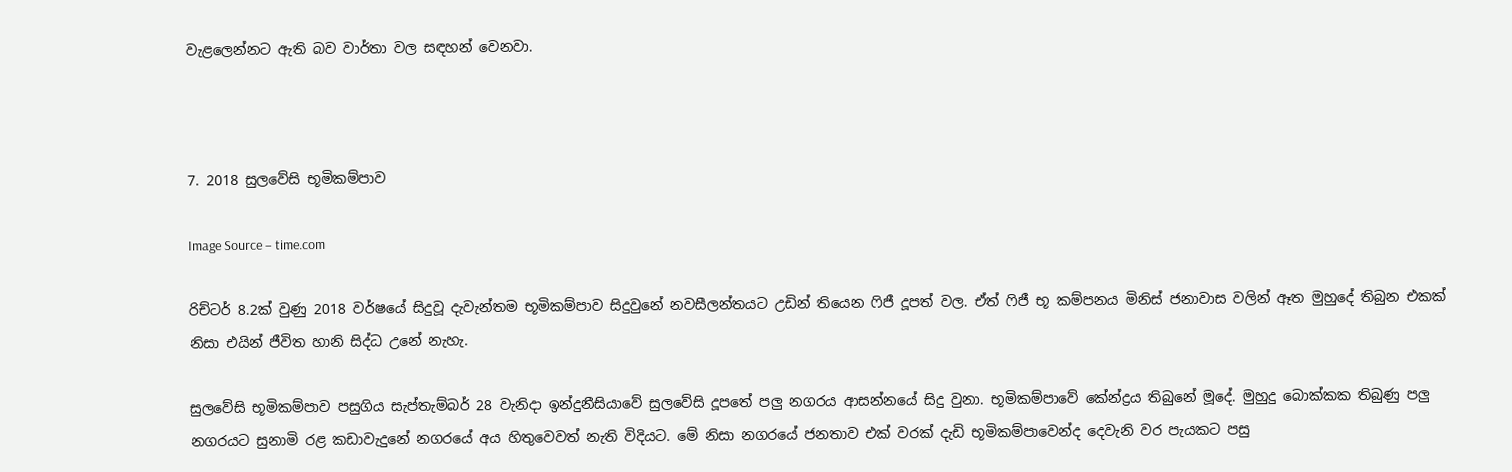වැළලෙන්නට ඇති බව වාර්තා වල සඳහන් වෙනවා.



7. 2018 සුලවේසි භූමිකම්පාව

Image Source – time.com

රිච්ටර් 8.2ක් වුණු 2018 වර්ෂයේ සිදුවූ දැවැන්තම භූමිකම්පාව සිදුවුනේ නවසීලන්තයට උඩින් තියෙන ෆිජී දූපත් වල. ඒත් ෆිජී භූ කම්පනය මිනිස් ජනාවාස වලින් ඈත මුහුදේ තිබුන එකක් නිසා එයින් ජීවිත හානි සිද්ධ උනේ නැහැ.

සුලවේසි භූමිකම්පාව පසුගිය සැප්තැම්බර් 28 වැනිදා ඉන්දුනීසියාවේ සුලවේසි දූපතේ පලු නගරය ආසන්නයේ සිදු වුනා. භූමිකම්පාවේ කේන්ද්‍රය තිබුනේ මූදේ. මුහුදු බොක්කක තිබුණු පලු නගරයට සුනාමි රළ කඩාවැදුනේ නගරයේ අය හිතුවෙවත් නැති විදියට. මේ නිසා නගරයේ ජනතාව එක් වරක් දැඩි භූමිකම්පාවෙන්ද දෙවැනි වර පැයකට පසු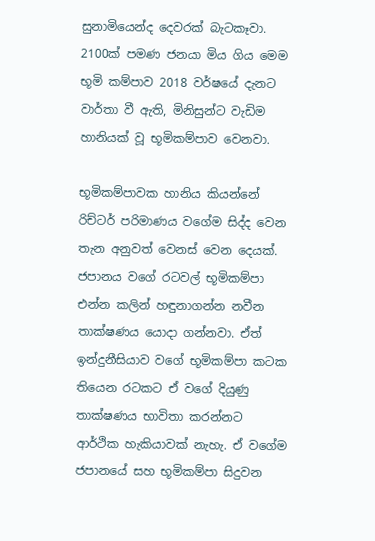සුනාමියෙන්ද දෙවරක් බැටකෑවා. 2100ක් පමණ ජනයා මිය ගිය මෙම භූමි කම්පාව 2018 වර්ෂයේ දැනට වාර්තා වී ඇති, මිනිසුන්ට වැඩිම හානියක් වූ භූමිකම්පාව වෙනවා.

භූමිකම්පාවක හානිය කියන්නේ රිච්ටර් පරිමාණය වගේම සිද්ද වෙන තැන අනුවත් වෙනස් වෙන දෙයක්. ජපානය වගේ රටවල් භූමිකම්පා එන්න කලින් හඳුනාගන්න නවීන තාක්ෂණය යොදා ගන්නවා. ඒත් ඉන්දුනීසියාව වගේ භූමිකම්පා කටක තියෙන රටකට ඒ වගේ දියුණු තාක්ෂණය භාවිතා කරන්නට ආර්ථික හැකියාවක් නැහැ. ඒ වගේම ජපානයේ සහ භූමිකම්පා සිදුවන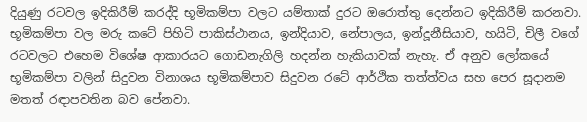දියුණු රටවල ඉදිකිරීම් කරද්දි භූමිකම්පා වලට යම්තාක් දුරට ඔරොත්තු දෙන්නට ඉදිකිරීම් කරනවා. භූමිකම්පා වල මරු කටේ පිහිටි පාකිස්ථානය, ඉන්දියාව, නේපාලය, ඉන්දූනීසියාව, හයිටි, චිලී වගේ රටවලට එහෙම විශේෂ ආකාරයට ගොඩනැගිලි හදන්න හැකියාවක් නැහැ. ඒ අනුව ලෝකයේ භූමිකම්පා වලින් සිදුවන විනාශය භූමිකම්පාව සිදුවන රටේ ආර්ථික තත්ත්වය සහ පෙර සූදානම මතත් රඳාපවතින බව පේනවා.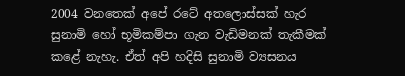2004 වනතෙක් අපේ රටේ අතලොස්සක් හැර සුනාමි හෝ භූමිකම්පා ගැන වැඩිමනක් තැකීමක් කළේ නැහැ. ඒත් අපි හදිසි සුනාමි ව්‍යසනය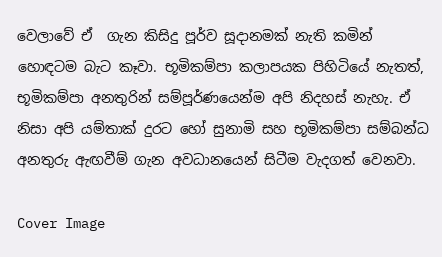වෙලාවේ ඒ  ගැන කිසිදු පූර්ව සූදානමක් නැති කමින් හොඳටම බැට කෑවා. භූමිකම්පා කලාපයක පිහිටියේ නැතත්, භූමිකම්පා අනතුරින් සම්පූර්ණයෙන්ම අපි නිදහස් නැහැ. ඒ නිසා අපි යම්තාක් දුරට හෝ සුනාමි සහ භූමිකම්පා සම්බන්ධ අනතුරු ඇඟවීම් ගැන අවධානයෙන් සිටීම වැදගත් වෙනවා.

Cover Image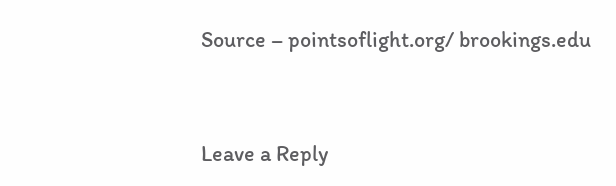Source – pointsoflight.org/ brookings.edu



Leave a Reply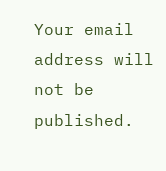Your email address will not be published.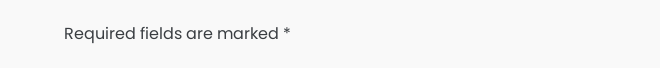Required fields are marked *